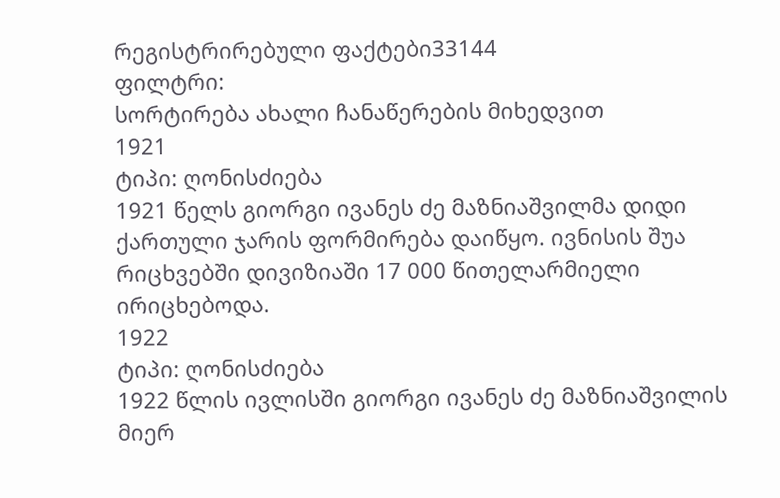რეგისტრირებული ფაქტები33144
ფილტრი:
სორტირება ახალი ჩანაწერების მიხედვით
1921
ტიპი: ღონისძიება
1921 წელს გიორგი ივანეს ძე მაზნიაშვილმა დიდი ქართული ჯარის ფორმირება დაიწყო. ივნისის შუა რიცხვებში დივიზიაში 17 000 წითელარმიელი ირიცხებოდა.
1922
ტიპი: ღონისძიება
1922 წლის ივლისში გიორგი ივანეს ძე მაზნიაშვილის მიერ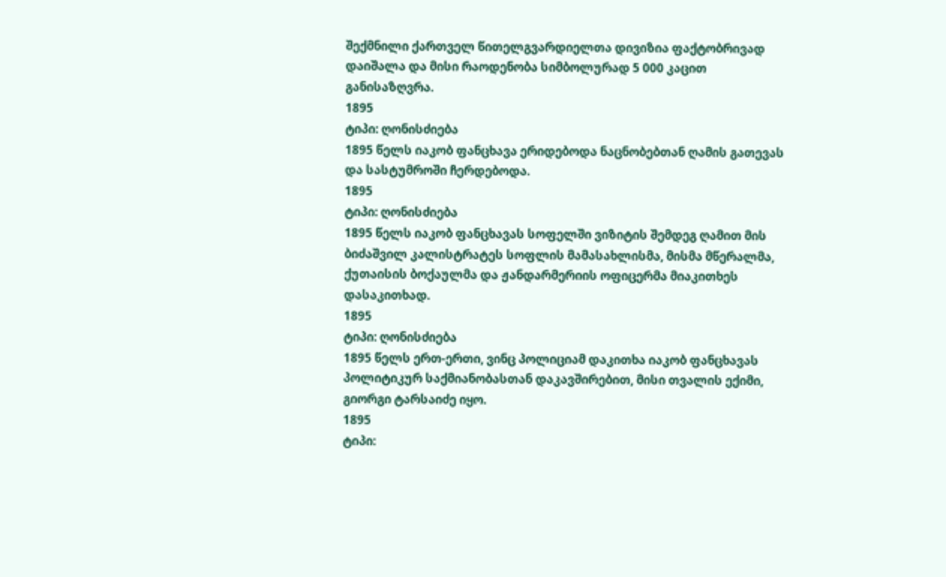შექმნილი ქართველ წითელგვარდიელთა დივიზია ფაქტობრივად დაიშალა და მისი რაოდენობა სიმბოლურად 5 000 კაცით განისაზღვრა.
1895
ტიპი: ღონისძიება
1895 წელს იაკობ ფანცხავა ერიდებოდა ნაცნობებთან ღამის გათევას და სასტუმროში ჩერდებოდა.
1895
ტიპი: ღონისძიება
1895 წელს იაკობ ფანცხავას სოფელში ვიზიტის შემდეგ ღამით მის ბიძაშვილ კალისტრატეს სოფლის მამასახლისმა, მისმა მწერალმა, ქუთაისის ბოქაულმა და ჟანდარმერიის ოფიცერმა მიაკითხეს დასაკითხად.
1895
ტიპი: ღონისძიება
1895 წელს ერთ-ერთი, ვინც პოლიციამ დაკითხა იაკობ ფანცხავას პოლიტიკურ საქმიანობასთან დაკავშირებით, მისი თვალის ექიმი, გიორგი ტარსაიძე იყო.
1895
ტიპი: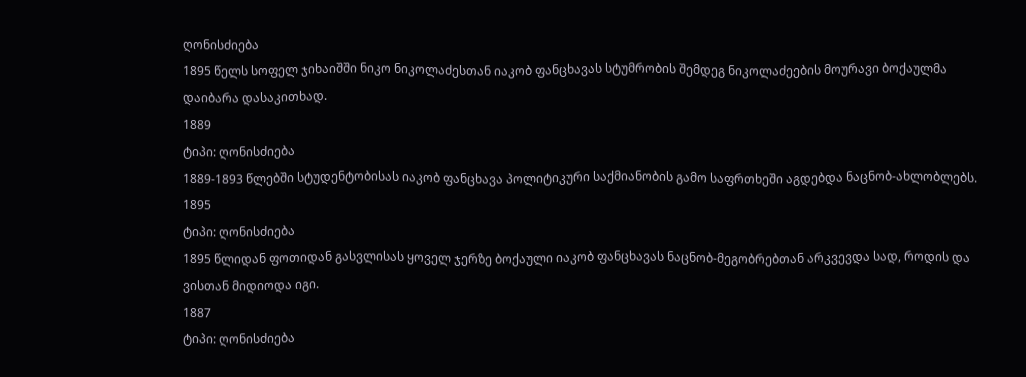ღონისძიება
1895 წელს სოფელ ჯიხაიშში ნიკო ნიკოლაძესთან იაკობ ფანცხავას სტუმრობის შემდეგ ნიკოლაძეების მოურავი ბოქაულმა დაიბარა დასაკითხად.
1889
ტიპი: ღონისძიება
1889-1893 წლებში სტუდენტობისას იაკობ ფანცხავა პოლიტიკური საქმიანობის გამო საფრთხეში აგდებდა ნაცნობ-ახლობლებს.
1895
ტიპი: ღონისძიება
1895 წლიდან ფოთიდან გასვლისას ყოველ ჯერზე ბოქაული იაკობ ფანცხავას ნაცნობ-მეგობრებთან არკვევდა სად, როდის და ვისთან მიდიოდა იგი.
1887
ტიპი: ღონისძიება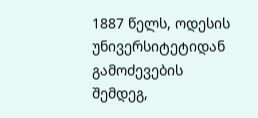1887 წელს, ოდესის უნივერსიტეტიდან გამოძევების შემდეგ,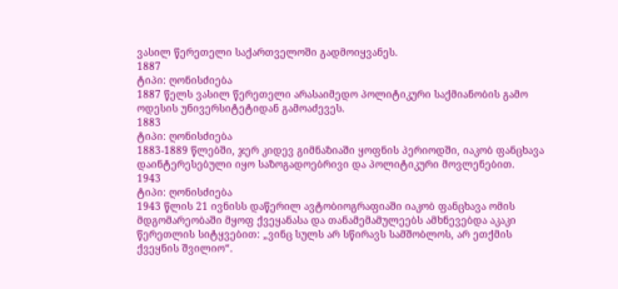ვასილ წერეთელი საქართველოში გადმოიყვანეს.
1887
ტიპი: ღონისძიება
1887 წელს ვასილ წერეთელი არასაიმედო პოლიტიკური საქმიანობის გამო ოდესის უნივერსიტეტიდან გამოაძევეს.
1883
ტიპი: ღონისძიება
1883-1889 წლებში, ჯერ კიდევ გიმნაზიაში ყოფნის პერიოდში, იაკობ ფანცხავა დაინტერესებული იყო საზოგადოებრივი და პოლიტიკური მოვლენებით.
1943
ტიპი: ღონისძიება
1943 წლის 21 ივნისს დაწერილ ავტობიოგრაფიაში იაკობ ფანცხავა ომის მდგომარეობაში მყოფ ქვეყანასა და თანამემამულეებს ამხნევებდა აკაკი წერეთლის სიტყვებით: „ვინც სულს არ სწირავს სამშობლოს, არ ეთქმის ქვეყნის შვილიო“.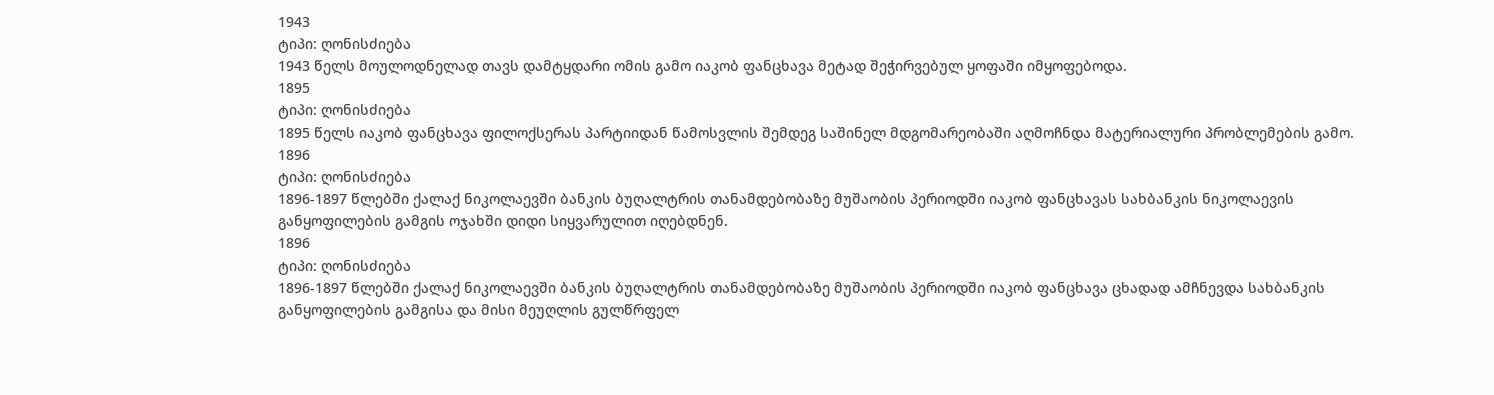1943
ტიპი: ღონისძიება
1943 წელს მოულოდნელად თავს დამტყდარი ომის გამო იაკობ ფანცხავა მეტად შეჭირვებულ ყოფაში იმყოფებოდა.
1895
ტიპი: ღონისძიება
1895 წელს იაკობ ფანცხავა ფილოქსერას პარტიიდან წამოსვლის შემდეგ საშინელ მდგომარეობაში აღმოჩნდა მატერიალური პრობლემების გამო.
1896
ტიპი: ღონისძიება
1896-1897 წლებში ქალაქ ნიკოლაევში ბანკის ბუღალტრის თანამდებობაზე მუშაობის პერიოდში იაკობ ფანცხავას სახბანკის ნიკოლაევის განყოფილების გამგის ოჯახში დიდი სიყვარულით იღებდნენ.
1896
ტიპი: ღონისძიება
1896-1897 წლებში ქალაქ ნიკოლაევში ბანკის ბუღალტრის თანამდებობაზე მუშაობის პერიოდში იაკობ ფანცხავა ცხადად ამჩნევდა სახბანკის განყოფილების გამგისა და მისი მეუღლის გულწრფელ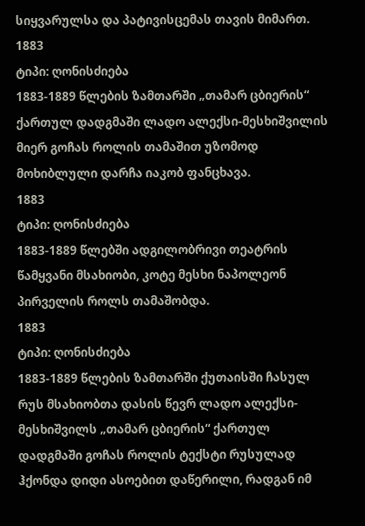სიყვარულსა და პატივისცემას თავის მიმართ.
1883
ტიპი: ღონისძიება
1883-1889 წლების ზამთარში „თამარ ცბიერის“ ქართულ დადგმაში ლადო ალექსი-მესხიშვილის მიერ გოჩას როლის თამაშით უზომოდ მოხიბლული დარჩა იაკობ ფანცხავა.
1883
ტიპი: ღონისძიება
1883-1889 წლებში ადგილობრივი თეატრის წამყვანი მსახიობი, კოტე მესხი ნაპოლეონ პირველის როლს თამაშობდა.
1883
ტიპი: ღონისძიება
1883-1889 წლების ზამთარში ქუთაისში ჩასულ რუს მსახიობთა დასის წევრ ლადო ალექსი-მესხიშვილს „თამარ ცბიერის“ ქართულ დადგმაში გოჩას როლის ტექსტი რუსულად ჰქონდა დიდი ასოებით დაწერილი, რადგან იმ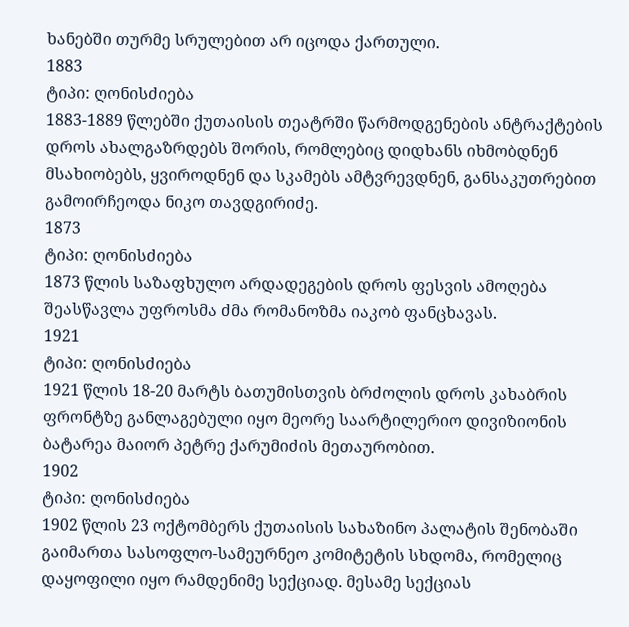ხანებში თურმე სრულებით არ იცოდა ქართული.
1883
ტიპი: ღონისძიება
1883-1889 წლებში ქუთაისის თეატრში წარმოდგენების ანტრაქტების დროს ახალგაზრდებს შორის, რომლებიც დიდხანს იხმობდნენ მსახიობებს, ყვიროდნენ და სკამებს ამტვრევდნენ, განსაკუთრებით გამოირჩეოდა ნიკო თავდგირიძე.
1873
ტიპი: ღონისძიება
1873 წლის საზაფხულო არდადეგების დროს ფესვის ამოღება შეასწავლა უფროსმა ძმა რომანოზმა იაკობ ფანცხავას.
1921
ტიპი: ღონისძიება
1921 წლის 18-20 მარტს ბათუმისთვის ბრძოლის დროს კახაბრის ფრონტზე განლაგებული იყო მეორე საარტილერიო დივიზიონის ბატარეა მაიორ პეტრე ქარუმიძის მეთაურობით.
1902
ტიპი: ღონისძიება
1902 წლის 23 ოქტომბერს ქუთაისის სახაზინო პალატის შენობაში გაიმართა სასოფლო-სამეურნეო კომიტეტის სხდომა, რომელიც დაყოფილი იყო რამდენიმე სექციად. მესამე სექციას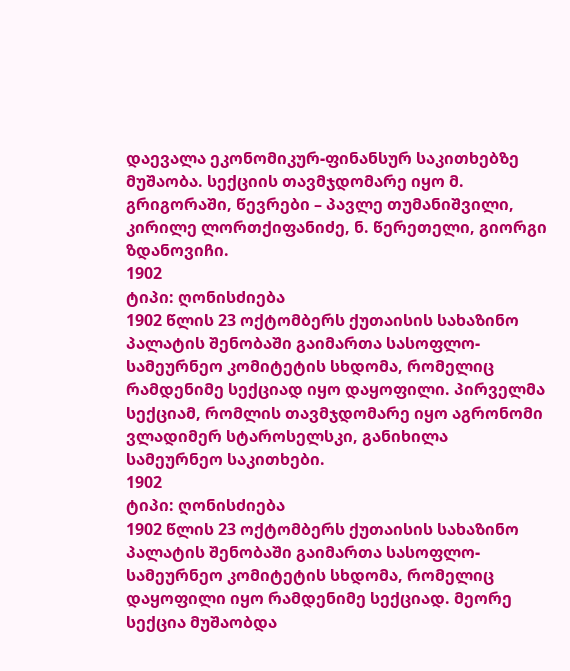დაევალა ეკონომიკურ-ფინანსურ საკითხებზე მუშაობა. სექციის თავმჯდომარე იყო მ. გრიგორაში, წევრები – პავლე თუმანიშვილი, კირილე ლორთქიფანიძე, ნ. წერეთელი, გიორგი ზდანოვიჩი.
1902
ტიპი: ღონისძიება
1902 წლის 23 ოქტომბერს ქუთაისის სახაზინო პალატის შენობაში გაიმართა სასოფლო-სამეურნეო კომიტეტის სხდომა, რომელიც რამდენიმე სექციად იყო დაყოფილი. პირველმა სექციამ, რომლის თავმჯდომარე იყო აგრონომი ვლადიმერ სტაროსელსკი, განიხილა სამეურნეო საკითხები.
1902
ტიპი: ღონისძიება
1902 წლის 23 ოქტომბერს ქუთაისის სახაზინო პალატის შენობაში გაიმართა სასოფლო-სამეურნეო კომიტეტის სხდომა, რომელიც დაყოფილი იყო რამდენიმე სექციად. მეორე სექცია მუშაობდა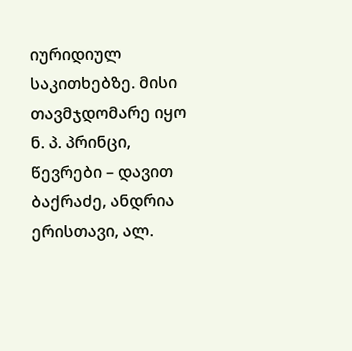იურიდიულ საკითხებზე. მისი თავმჯდომარე იყო ნ. პ. პრინცი, წევრები – დავით ბაქრაძე, ანდრია ერისთავი, ალ.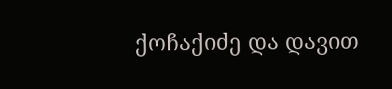ქოჩაქიძე და დავით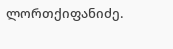ლორთქიფანიძე.